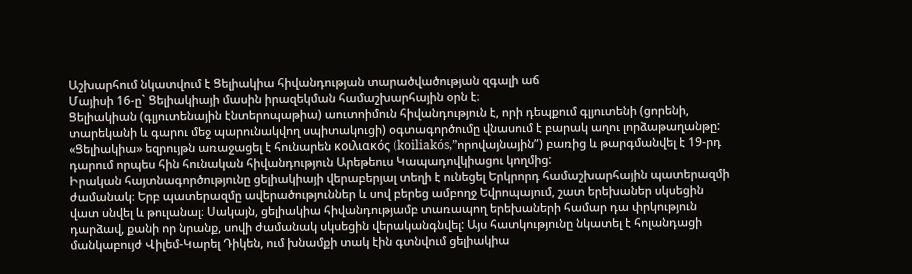Աշխարհում նկատվում է Ցելիակիա հիվանդության տարածվածության զգալի աճ
Մայիսի 16-ը` Ցելիակիայի մասին իրազեկման համաշխարհային օրն է։
Ցելիակիան (գլյուտենային էնտերոպաթիա) աուտոիմուն հիվանդություն է, որի դեպքում գլյուտենի (ցորենի, տարեկանի և գարու մեջ պարունակվող սպիտակուցի) օգտագործումը վնասում է բարակ աղու լորձաթաղանթը: «Ցելիակիա» եզրույթն առաջացել է հունարեն κοιλιακός (koiliakós,”որովայնային”) բառից և թարգմանվել է 19-րդ դարում որպես հին հունական հիվանդություն Արեթեուս Կապադովկիացու կողմից:
Իրական հայտնագործությունը ցելիակիայի վերաբերյալ տեղի է ունեցել Երկրորդ համաշխարհային պատերազմի ժամանակ։ Երբ պատերազմը ավերածություններ և սով բերեց ամբողջ Եվրոպայում, շատ երեխաներ սկսեցին վատ սնվել և թուլանալ։ Սակայն, ցելիակիա հիվանդությամբ տառապող երեխաների համար դա փրկություն դարձավ, քանի որ նրանք, սովի ժամանակ սկսեցին վերականգնվել: Այս հատկությունը նկատել է հոլանդացի մանկաբույժ Վիլեմ-Կարել Դիկեն, ում խնամքի տակ էին գտնվում ցելիակիա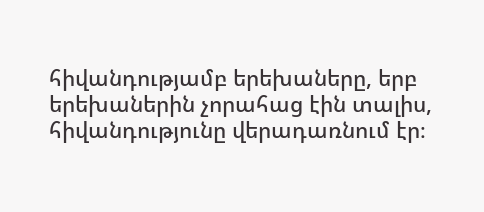հիվանդությամբ երեխաները, երբ երեխաներին չորահաց էին տալիս, հիվանդությունը վերադառնում էր։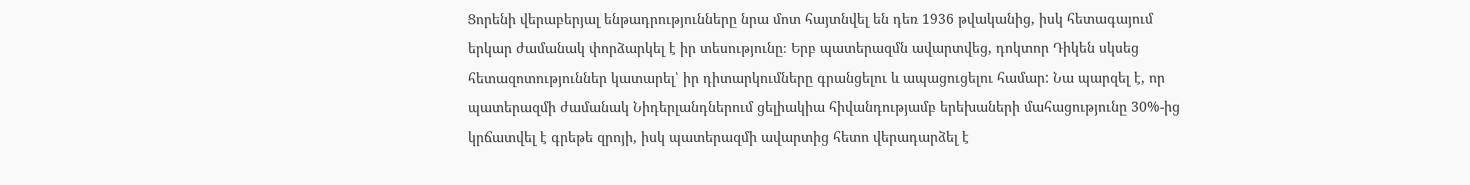Ցորենի վերաբերյալ ենթադրությունները նրա մոտ հայտնվել են դեռ 1936 թվականից, իսկ հետագայում երկար ժամանակ փորձարկել է իր տեսությունը։ Երբ պատերազմն ավարտվեց, դոկտոր Դիկեն սկսեց հետազոտություններ կատարել՝ իր դիտարկումները գրանցելու և ապացուցելու համար: Նա պարզել է, որ պատերազմի ժամանակ Նիդերլանդներում ցելիակիա հիվանդությամբ երեխաների մահացությունը 30%-ից կրճատվել է գրեթե զրոյի, իսկ պատերազմի ավարտից հետո վերադարձել է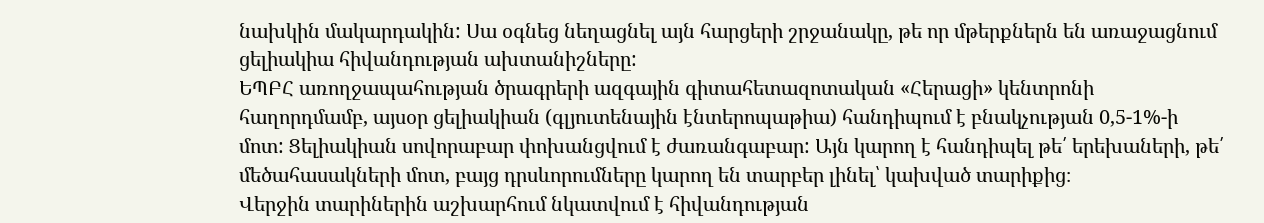նախկին մակարդակին: Սա օգնեց նեղացնել այն հարցերի շրջանակը, թե որ մթերքներն են առաջացնում ցելիակիա հիվանդության ախտանիշները:
ԵՊԲՀ առողջապահության ծրագրերի ազգային գիտահետազոտական «Հերացի» կենտրոնի հաղորդմամբ, այսօր ցելիակիան (գլյուտենային էնտերոպաթիա) հանդիպում է բնակչության 0,5-1%-ի մոտ: Ցելիակիան սովորաբար փոխանցվում է ժառանգաբար: Այն կարող է հանդիպել թե՛ երեխաների, թե՛ մեծահասակների մոտ, բայց դրսևորումները կարող են տարբեր լինել՝ կախված տարիքից։
Վերջին տարիներին աշխարհում նկատվում է հիվանդության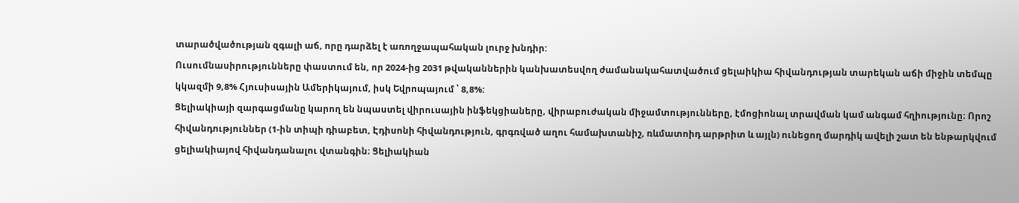տարածվածության զգալի աճ, որը դարձել է առողջապահական լուրջ խնդիր:
Ուսումնասիրությունները փաստում են, որ 2024-ից 2031 թվականներին կանխատեսվող ժամանակահատվածում ցելաիկիա հիվանդության տարեկան աճի միջին տեմպը կկազմի 9,8% Հյուսիսային Ամերիկայում, իսկ Եվրոպայում ՝ 8,8%:
Ցելիակիայի զարգացմանը կարող են նպաստել վիրուսային ինֆեկցիաները, վիրաբուժական միջամտությունները, էմոցիոնալ տրավման կամ անգամ հղիությունը։ Որոշ հիվանդություններ (1-ին տիպի դիաբետ, Էդիսոնի հիվանդություն, գրգռված աղու համախտանիշ, ռևմատոիդ արթրիտ և այլն) ունեցող մարդիկ ավելի շատ են ենթարկվում ցելիակիայով հիվանդանալու վտանգին։ Ցելիակիան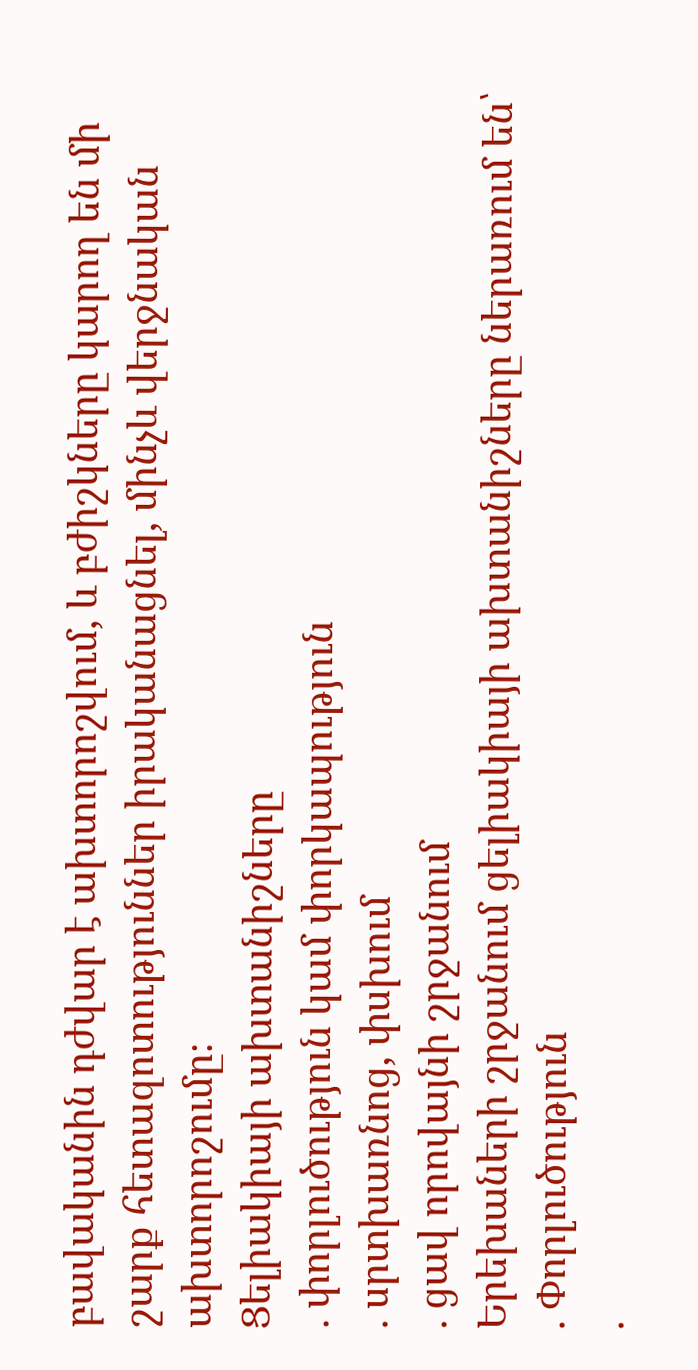բավականին դժվար է ախտորոշվում, և բժիշկները կարող են մի շարք հետազոտություններ իրականացնել, մինչև վերջնական ախտորոշումը։
Ցելիակիայի ախտանիշները
. փորլուծություն կամ փորկապություն
. սրտխառնոց, փսխում
. ցավ որովայնի շրջանում
Երեխաների շրջանում ցելիակիայի ախտանիշները ներառում են՝
. Փորլուծություն
.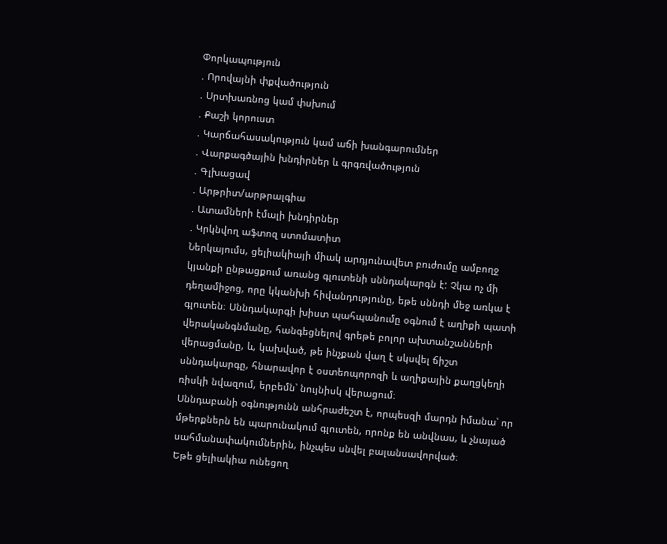Փորկապություն
. Որովայնի փքվածություն
. Սրտխառնոց կամ փսխում
. Քաշի կորուստ
. Կարճահասակություն կամ աճի խանգարումներ
. Վարքագծային խնդիրներ և գրգռվածություն
. Գլխացավ
. Արթրիտ/արթրալգիա
. Ատամների էմալի խնդիրներ
. Կրկնվող աֆտոզ ստոմատիտ
Ներկայումս, ցելիակիայի միակ արդյունավետ բուժումը ամբողջ կյանքի ընթացքում առանց գլուտենի սննդակարգն է: Չկա ոչ մի դեղամիջոց, որը կկանխի հիվանդությունը, եթե սննդի մեջ առկա է գլուտեն։ Սննդակարգի խիստ պահպանումը օգնում է աղիքի պատի վերականգնմանը, հանգեցնելով գրեթե բոլոր ախտանշանների վերացմանը, և, կախված, թե ինչքան վաղ է սկսվել ճիշտ սննդակարգը, հնարավոր է օստեոպորոզի և աղիքային քաղցկեղի ռիսկի նվազում, երբեմն՝ նույնիսկ վերացում։
Սննդաբանի օգնությունն անհրաժեշտ է, որպեսզի մարդն իմանա՝ որ մթերքներն են պարունակում գլուտեն, որոնք են անվնաս, և չնայած սահմանափակումներին, ինչպես սնվել բալանսավորված։
Եթե ցելիակիա ունեցող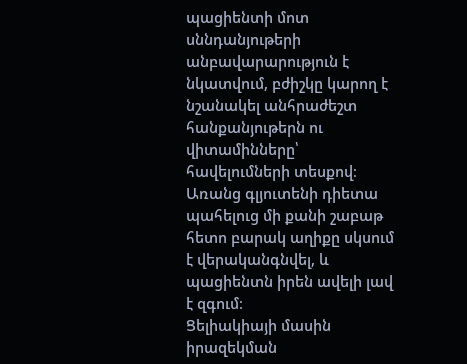պացիենտի մոտ սննդանյութերի անբավարարություն է նկատվում, բժիշկը կարող է նշանակել անհրաժեշտ հանքանյութերն ու վիտամինները՝ հավելումների տեսքով։ Առանց գլյուտենի դիետա պահելուց մի քանի շաբաթ հետո բարակ աղիքը սկսում է վերականգնվել, և պացիենտն իրեն ավելի լավ է զգում։
Ցելիակիայի մասին իրազեկման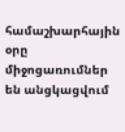համաշխարհային օրը միջոցառումներ են անցկացվում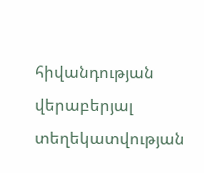հիվանդության վերաբերյալ տեղեկատվության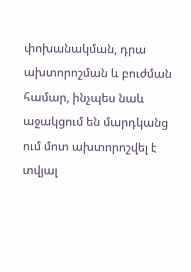փոխանակման, դրա ախտորոշման և բուժման համար, ինչպես նաև աջակցում են մարդկանց ում մոտ ախտորոշվել է տվյալ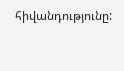հիվանդությունը: